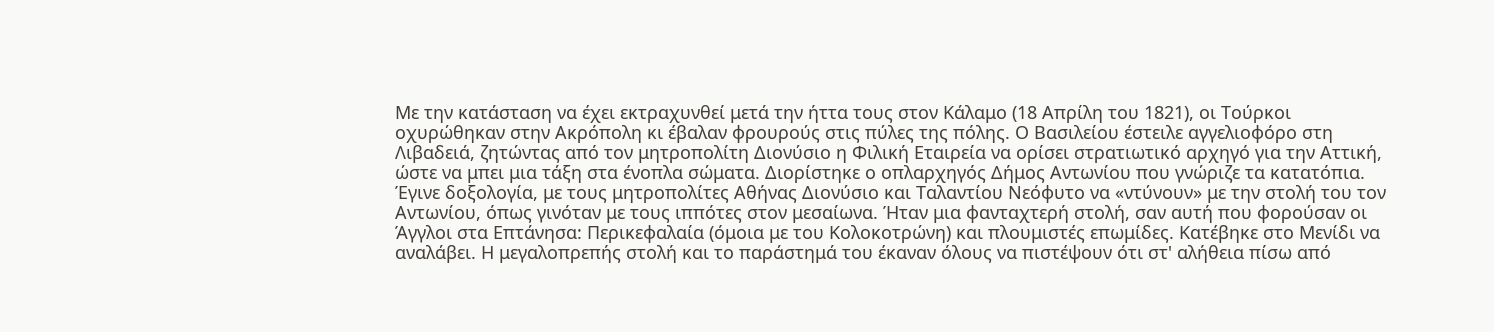Με την κατάσταση να έχει εκτραχυνθεί μετά την ήττα τους στον Κάλαμο (18 Απρίλη του 1821), οι Τούρκοι οχυρώθηκαν στην Ακρόπολη κι έβαλαν φρουρούς στις πύλες της πόλης. Ο Βασιλείου έστειλε αγγελιοφόρο στη Λιβαδειά, ζητώντας από τον μητροπολίτη Διονύσιο η Φιλική Εταιρεία να ορίσει στρατιωτικό αρχηγό για την Αττική, ώστε να μπει μια τάξη στα ένοπλα σώματα. Διορίστηκε ο οπλαρχηγός Δήμος Αντωνίου που γνώριζε τα κατατόπια. Έγινε δοξολογία, με τους μητροπολίτες Αθήνας Διονύσιο και Ταλαντίου Νεόφυτο να «ντύνουν» με την στολή του τον Αντωνίου, όπως γινόταν με τους ιππότες στον μεσαίωνα. Ήταν μια φανταχτερή στολή, σαν αυτή που φορούσαν οι Άγγλοι στα Επτάνησα: Περικεφαλαία (όμοια με του Κολοκοτρώνη) και πλουμιστές επωμίδες. Κατέβηκε στο Μενίδι να αναλάβει. Η μεγαλοπρεπής στολή και το παράστημά του έκαναν όλους να πιστέψουν ότι στ' αλήθεια πίσω από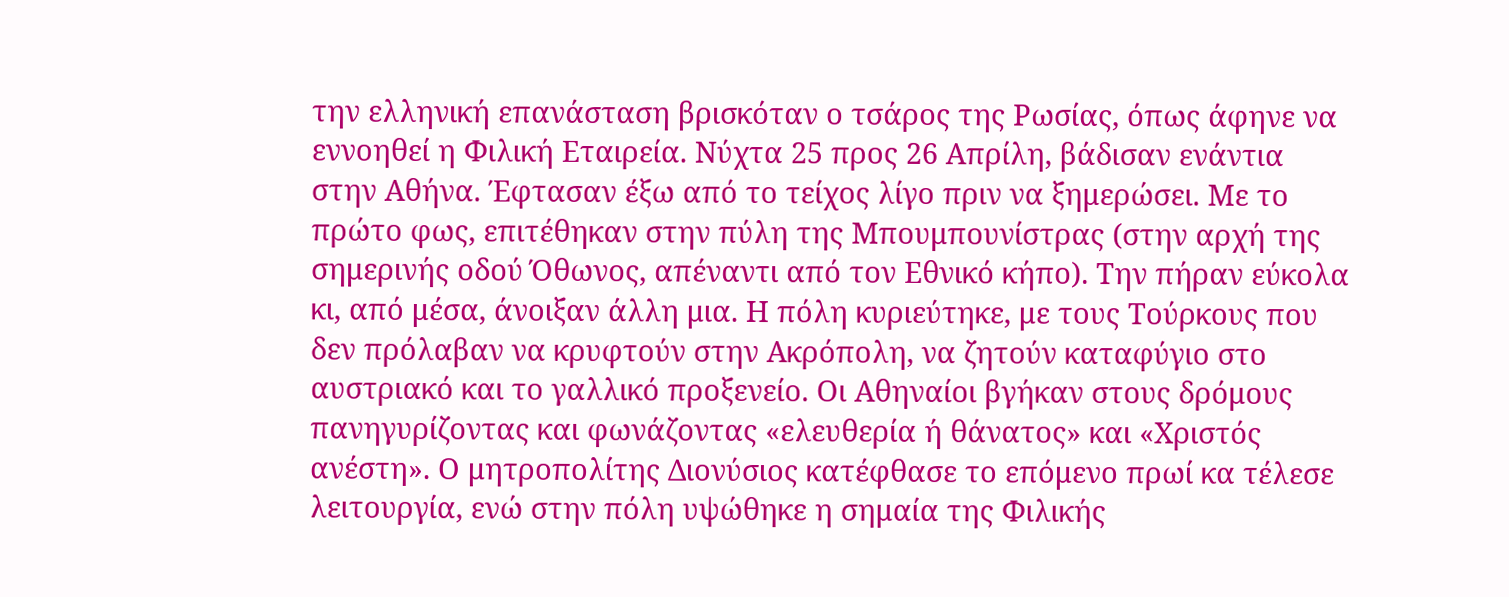την ελληνική επανάσταση βρισκόταν ο τσάρος της Ρωσίας, όπως άφηνε να εννοηθεί η Φιλική Εταιρεία. Νύχτα 25 προς 26 Απρίλη, βάδισαν ενάντια στην Αθήνα. Έφτασαν έξω από το τείχος λίγο πριν να ξημερώσει. Με το πρώτο φως, επιτέθηκαν στην πύλη της Μπουμπουνίστρας (στην αρχή της σημερινής οδού Όθωνος, απέναντι από τον Εθνικό κήπο). Την πήραν εύκολα κι, από μέσα, άνοιξαν άλλη μια. Η πόλη κυριεύτηκε, με τους Τούρκους που δεν πρόλαβαν να κρυφτούν στην Ακρόπολη, να ζητούν καταφύγιο στο αυστριακό και το γαλλικό προξενείο. Οι Αθηναίοι βγήκαν στους δρόμους πανηγυρίζοντας και φωνάζοντας «ελευθερία ή θάνατος» και «Χριστός ανέστη». Ο μητροπολίτης Διονύσιος κατέφθασε το επόμενο πρωί κα τέλεσε λειτουργία, ενώ στην πόλη υψώθηκε η σημαία της Φιλικής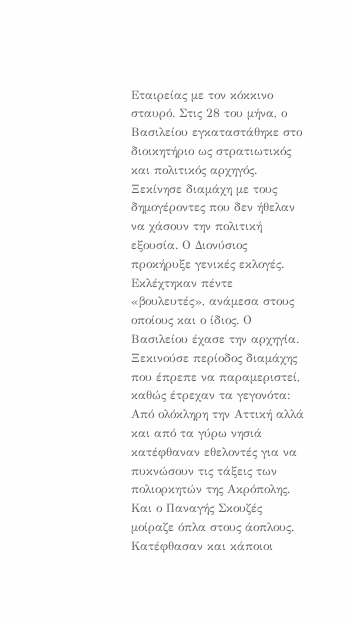Εταιρείας με τον κόκκινο σταυρό. Στις 28 του μήνα, ο Βασιλείου εγκαταστάθηκε στο διοικητήριο ως στρατιωτικός και πολιτικός αρχηγός. Ξεκίνησε διαμάχη με τους δημογέροντες που δεν ήθελαν να χάσουν την πολιτική εξουσία. Ο Διονύσιος προκήρυξε γενικές εκλογές. Εκλέχτηκαν πέντε «βουλευτές», ανάμεσα στους οποίους και ο ίδιος. Ο Βασιλείου έχασε την αρχηγία. Ξεκινούσε περίοδος διαμάχης που έπρεπε να παραμεριστεί, καθώς έτρεχαν τα γεγονότα: Από ολόκληρη την Αττική αλλά και από τα γύρω νησιά κατέφθαναν εθελοντές για να πυκνώσουν τις τάξεις των πολιορκητών της Ακρόπολης. Και ο Παναγής Σκουζές μοίραζε όπλα στους άοπλους. Κατέφθασαν και κάποιοι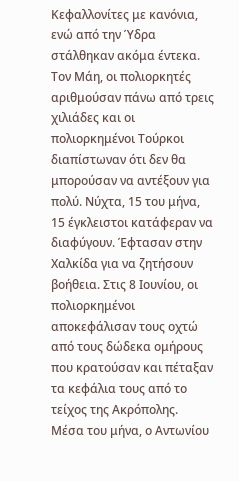Κεφαλλονίτες με κανόνια, ενώ από την Ύδρα στάλθηκαν ακόμα έντεκα.
Τον Μάη, οι πολιορκητές αριθμούσαν πάνω από τρεις χιλιάδες και οι πολιορκημένοι Τούρκοι διαπίστωναν ότι δεν θα μπορούσαν να αντέξουν για πολύ. Νύχτα, 15 του μήνα, 15 έγκλειστοι κατάφεραν να διαφύγουν. Έφτασαν στην Χαλκίδα για να ζητήσουν βοήθεια. Στις 8 Ιουνίου, οι πολιορκημένοι αποκεφάλισαν τους οχτώ από τους δώδεκα ομήρους που κρατούσαν και πέταξαν τα κεφάλια τους από το τείχος της Ακρόπολης.
Μέσα του μήνα, ο Αντωνίου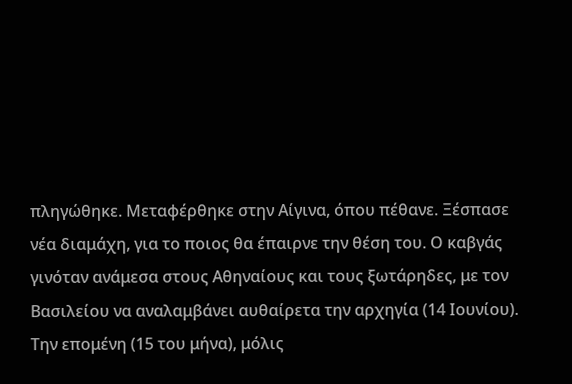πληγώθηκε. Μεταφέρθηκε στην Αίγινα, όπου πέθανε. Ξέσπασε νέα διαμάχη, για το ποιος θα έπαιρνε την θέση του. Ο καβγάς γινόταν ανάμεσα στους Αθηναίους και τους ξωτάρηδες, με τον Βασιλείου να αναλαμβάνει αυθαίρετα την αρχηγία (14 Ιουνίου). Την επομένη (15 του μήνα), μόλις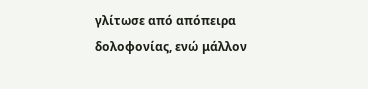γλίτωσε από απόπειρα δολοφονίας, ενώ μάλλον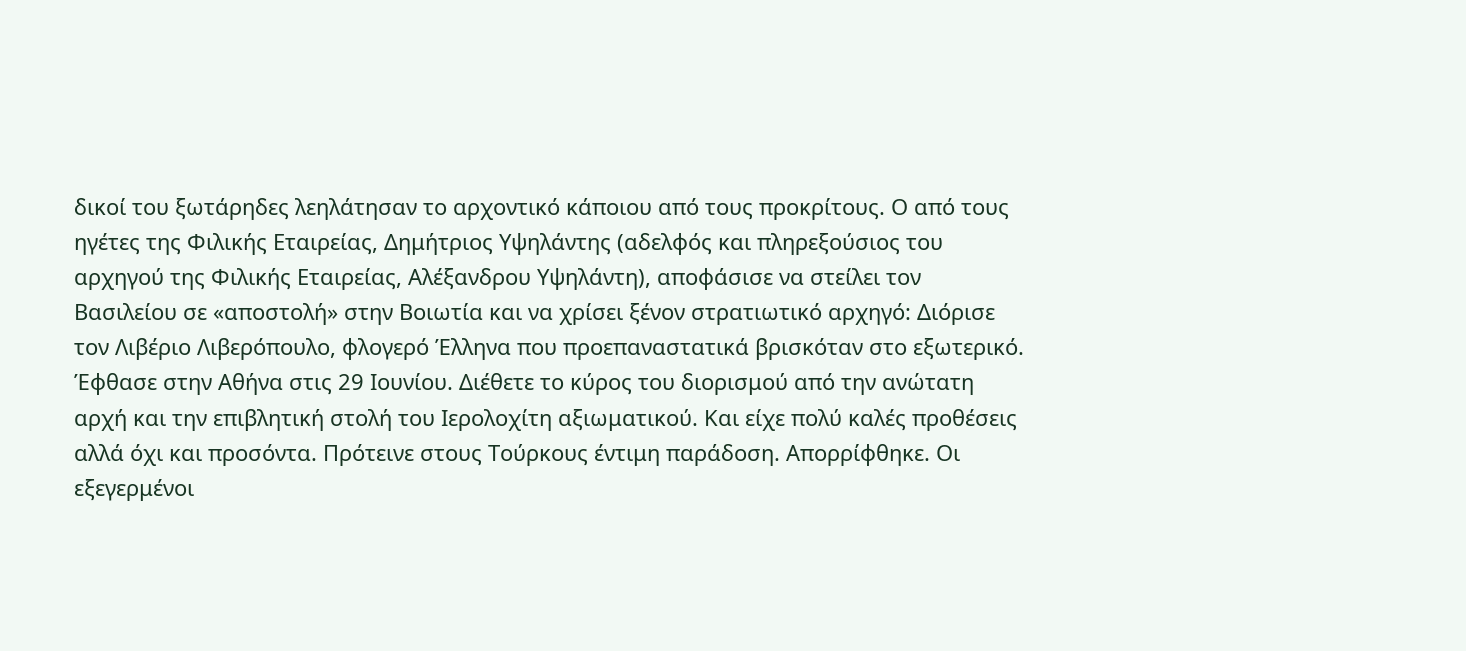δικοί του ξωτάρηδες λεηλάτησαν το αρχοντικό κάποιου από τους προκρίτους. Ο από τους ηγέτες της Φιλικής Εταιρείας, Δημήτριος Υψηλάντης (αδελφός και πληρεξούσιος του αρχηγού της Φιλικής Εταιρείας, Αλέξανδρου Υψηλάντη), αποφάσισε να στείλει τον Βασιλείου σε «αποστολή» στην Βοιωτία και να χρίσει ξένον στρατιωτικό αρχηγό: Διόρισε τον Λιβέριο Λιβερόπουλο, φλογερό Έλληνα που προεπαναστατικά βρισκόταν στο εξωτερικό. Έφθασε στην Αθήνα στις 29 Ιουνίου. Διέθετε το κύρος του διορισμού από την ανώτατη αρχή και την επιβλητική στολή του Ιερολοχίτη αξιωματικού. Και είχε πολύ καλές προθέσεις αλλά όχι και προσόντα. Πρότεινε στους Τούρκους έντιμη παράδοση. Απορρίφθηκε. Οι εξεγερμένοι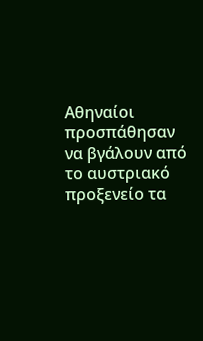Αθηναίοι προσπάθησαν να βγάλουν από το αυστριακό προξενείο τα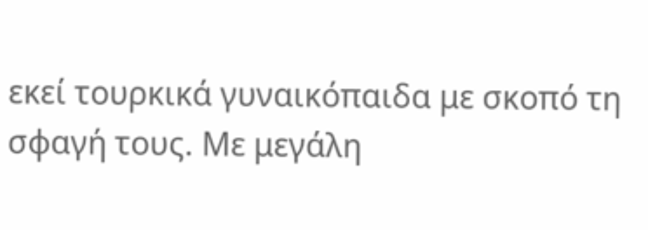εκεί τουρκικά γυναικόπαιδα με σκοπό τη σφαγή τους. Με μεγάλη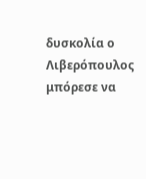δυσκολία ο Λιβερόπουλος μπόρεσε να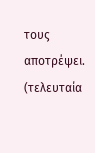τους αποτρέψει.
(τελευταία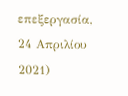επεξεργασία, 24 Απριλίου 2021)